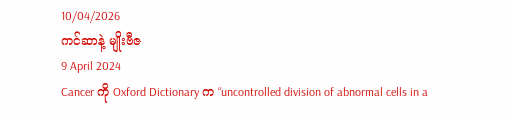10/04/2026
ကင်ဆာနဲ့ မျိုးဗီဇ
9 April 2024
Cancer ကို Oxford Dictionary က “uncontrolled division of abnormal cells in a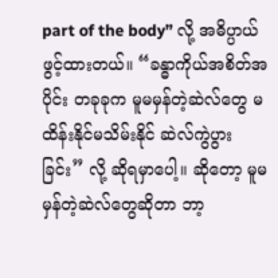part of the body” လို့ အဓိပ္ပာယ်ဖွင့်ထားတယ်။ “ခန္ဓာကိုယ်အစိတ်အပိုင်း တခုခုက မူမမှန်တဲ့ဆဲလ်တွေ မထိန်းနိုင်မသိမ်းနိုင် ဆဲလ်ကွဲပွားခြင်း” လို့ ဆိုရမှာပေါ့။ ဆိုတော့ မူမမှန်တဲ့ဆဲလ်တွေဆိုတာ ဘာ့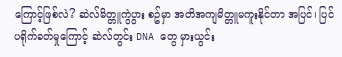ကြောင့်ဖြစ်လဲ? ဆဲလ်မိတ္တူကွဲပွား စဥ်မှာ အတိအကျမိတ္တူမကူးနိုင်တာ အပြင်၊ ပြင်ပရိုက်ခတ်မှုကြောင့် ဆဲလ်တွင်း DNA တွေ မှားယွင်း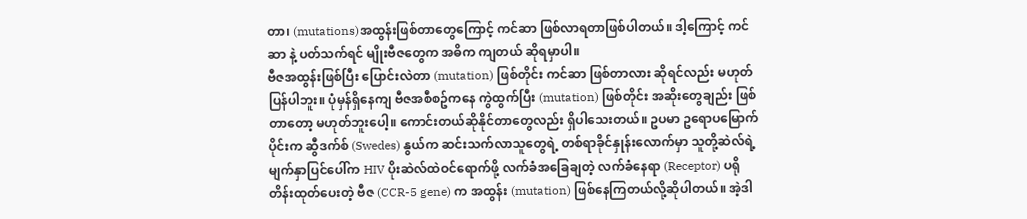တာ၊ (mutations)အထွန်းဖြစ်တာတွေကြောင့် ကင်ဆာ ဖြစ်လာရတာဖြစ်ပါတယ်။ ဒါ့ကြောင့် ကင်ဆာ နဲ့ ပတ်သက်ရင် မျိုးဗီဇတွေက အဓိက ကျတယ် ဆိုရမှာပါ။
ဗီဇအထွန်းဖြစ်ပြီး ပြောင်းလဲတာ (mutation) ဖြစ်တိုင်း ကင်ဆာ ဖြစ်တာလား ဆိုရင်လည်း မဟုတ်ပြန်ပါဘူး။ ပုံမှန်ရှိနေကျ ဗီဇအစီစဥ်ကနေ ကွဲထွက်ပြီး (mutation) ဖြစ်တိုင်း အဆိုးတွေချည်း ဖြစ်တာတော့ မဟုတ်ဘူးပေါ့။ ကောင်းတယ်ဆိုနိုင်တာတွေလည်း ရှိပါသေးတယ်။ ဥပမာ ဥရောပမြောက်ပိုင်းက ဆွီဒက်စ် (Swedes) နွယ်က ဆင်းသက်လာသူတွေရဲ့ တစ်ရာခိုင်နှုန်းလောက်မှာ သူတို့ဆဲလ်ရဲ့ မျက်နှာပြင်ပေါ်က HIV ပိုးဆဲလ်ထဲဝင်ရောက်ဖို့ လက်ခံအခြေချတဲ့ လက်ခံနေရာ (Receptor) ပရိုတိန်းထုတ်ပေးတဲ့ ဗီဇ (CCR-5 gene) က အထွန်း (mutation) ဖြစ်နေကြတယ်လို့ဆိုပါတယ်။ အဲ့ဒါ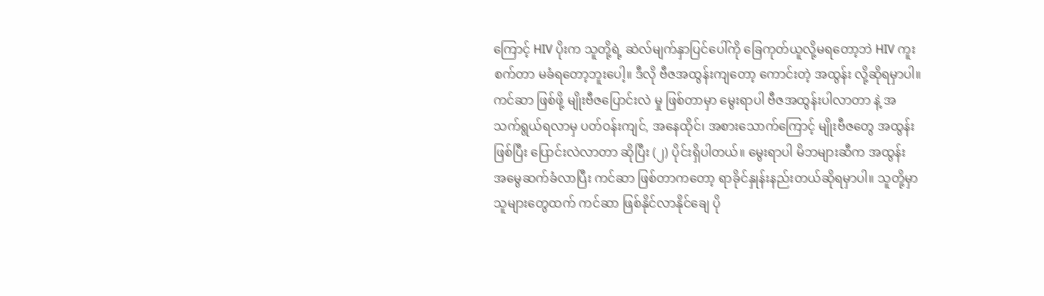ကြောင့် HIV ပိုးက သူတို့ရဲ့ ဆဲလ်မျက်နှာပြင်ပေါ်ကို ခြေကုတ်ယူလို့မရတော့ဘဲ HIV ကူးစက်တာ မခံရတော့ဘူးပေါ့။ ဒီလို ဗီဇအထွန်းကျတော့ ကောင်းတဲ့ အထွန်း လို့ဆိုရမှာပါ။
ကင်ဆာ ဖြစ်ဖို့ မျိုးဗီဇပြောင်းလဲ မှု ဖြစ်တာမှာ မွေးရာပါ ဗီဇအထွန်းပါလာတာ နဲ့ အသက်ရွယ်ရလာမှ ပတ်ဝန်းကျင်, အနေထိုင်၊ အစားသောက်ကြောင့် မျိုးဗီဇတွေ အထွန်းဖြစ်ပြီး ပြောင်းလဲလာတာ ဆိုပြီး (၂) ပိုင်းရှိပါတယ်။ မွေးရာပါ မိဘများဆီက အထွန်း အမွေဆက်ခံလာပြီး ကင်ဆာ ဖြစ်တာကတော့ ရာခိုင်နှုန်းနည်းတယ်ဆိုရမှာပါ။ သူတို့မှာ သူများတွေထက် ကင်ဆာ ဖြစ်နိုင်လာနိုင်ချေ ပို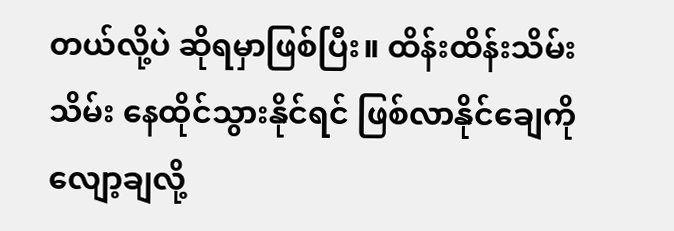တယ်လို့ပဲ ဆိုရမှာဖြစ်ပြီး။ ထိန်းထိန်းသိမ်းသိမ်း နေထိုင်သွားနိုင်ရင် ဖြစ်လာနိုင်ချေကို လျော့ချလို့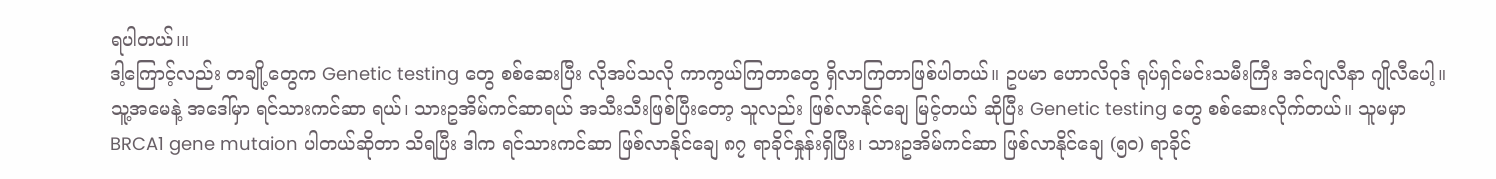ရပါတယ်၊။
ဒါ့ကြောင့်လည်း တချို့တွေက Genetic testing တွေ စစ်ဆေးပြီး လိုအပ်သလို ကာကွယ်ကြတာတွေ ရှိလာကြတာဖြစ်ပါတယ်။ ဥပမာ ဟောလိဝုဒ် ရုပ်ရှင်မင်းသမီးကြီး အင်ဂျလီနာ ဂျိုလီပေါ့။ သူ့အမေနဲ့ အဒေါ်မှာ ရင်သားကင်ဆာ ရယ်၊ သားဥအိမ်ကင်ဆာရယ် အသီးသီးဖြစ်ပြီးတော့ သူလည်း ဖြစ်လာနိုင်ချေ မြင့်တယ် ဆိုပြီး Genetic testing တွေ စစ်ဆေးလိုက်တယ်။ သူမမှာ BRCA1 gene mutaion ပါတယ်ဆိုတာ သိရပြီး ဒါက ရင်သားကင်ဆာ ဖြစ်လာနိုင်ချေ ၈၇ ရာခိုင်နှုန်းရှိပြီး၊ သားဥအိမ်ကင်ဆာ ဖြစ်လာနိုင်ချေ (၅၀) ရာခိုင်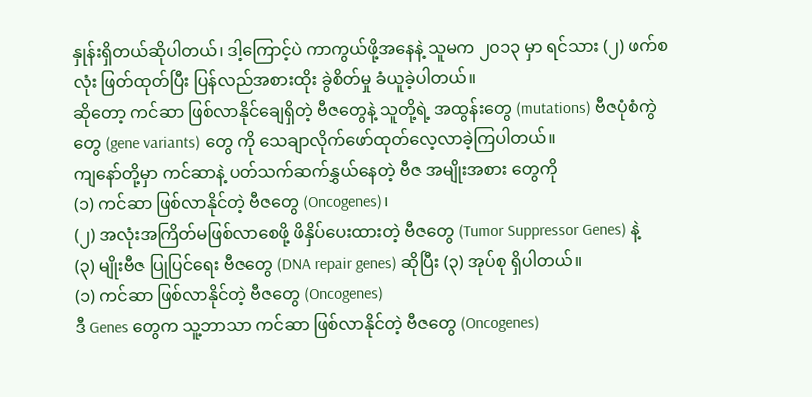နှုန်းရှိတယ်ဆိုပါတယ်၊ ဒါ့ကြောင့်ပဲ ကာကွယ်ဖို့အနေနဲ့ သူမက ၂၀၁၃ မှာ ရင်သား (၂) ဖက်စလုံး ဖြတ်ထုတ်ပြီး ပြန်လည်အစားထိုး ခွဲစိတ်မှု ခံယူခဲ့ပါတယ်။
ဆိုတော့ ကင်ဆာ ဖြစ်လာနိုင်ချေရှိတဲ့ ဗီဇတွေနဲ့ သူတို့ရဲ့ အထွန်းတွေ (mutations) ဗီဇပုံစံကွဲတွေ (gene variants) တွေ ကို သေချာလိုက်ဖော်ထုတ်လေ့လာခဲ့ကြပါတယ်။
ကျနော်တို့မှာ ကင်ဆာနဲ့ ပတ်သက်ဆက်နွှယ်နေတဲ့ ဗီဇ အမျိုးအစား တွေကို
(၁) ကင်ဆာ ဖြစ်လာနိုင်တဲ့ ဗီဇတွေ (Oncogenes)၊
(၂) အလုံးအကြိတ်မဖြစ်လာစေဖို့ ဖိနှိပ်ပေးထားတဲ့ ဗီဇတွေ (Tumor Suppressor Genes) နဲ့
(၃) မျိုးဗီဇ ပြုပြင်ရေး ဗီဇတွေ (DNA repair genes) ဆိုပြီး (၃) အုပ်စု ရှိပါတယ်။
(၁) ကင်ဆာ ဖြစ်လာနိုင်တဲ့ ဗီဇတွေ (Oncogenes)
ဒီ Genes တွေက သူ့ဘာသာ ကင်ဆာ ဖြစ်လာနိုင်တဲ့ ဗီဇတွေ (Oncogenes)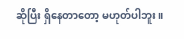ဆိုပြီး ရှိနေတာတော့ မဟုတ်ပါဘူး။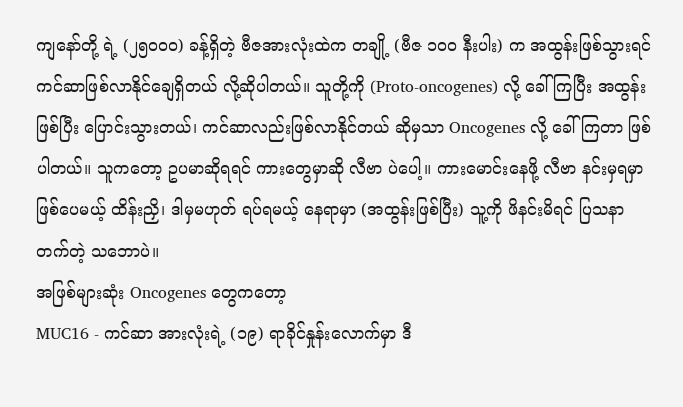ကျနော်တို့ ရဲ့ (၂၅၀၀၀) ခန့်ရှိတဲ့ ဗီဇအားလုံးထဲက တချို့ (ဗီဇ ၁၀၀ နီးပါး) က အထွန်းဖြစ်သွားရင် ကင်ဆာဖြစ်လာနိုင်ချေရှိတယ် လို့ဆိုပါတယ်။ သူတို့ကို (Proto-oncogenes) လို့ ခေါ်ကြပြီး အထွန်းဖြစ်ပြီး ပြောင်းသွားတယ်၊ ကင်ဆာလည်းဖြစ်လာနိုင်တယ် ဆိုမှသာ Oncogenes လို့ ခေါ်ကြတာ ဖြစ်ပါတယ်။ သူကတော့ ဥပမာဆိုရရင် ကားတွေမှာဆို လီဗာ ပဲပေါ့။ ကားမောင်းနေဖို့ လီဗာ နင်းမှရမှာ ဖြစ်ပေမယ့် ထိန်းညှိ၊ ဒါမှမဟုတ် ရပ်ရမယ့် နေရာမှာ (အထွန်းဖြစ်ပြီး) သူ့ကို ဖိနင်းမိရင် ပြသနာ တက်တဲ့ သဘောပဲ။
အဖြစ်များဆုံး Oncogenes တွေကတော့
MUC16 - ကင်ဆာ အားလုံးရဲ့ (၁၉) ရာခိုင်နှုန်းလောက်မှာ ဒီ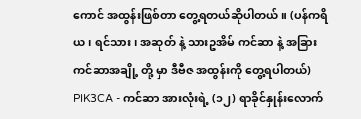ကောင် အထွန်းဖြစ်တာ တွေ့ရတယ်ဆိုပါတယ်။ (ပန်ကရိယ၊ ရင်သား၊ အဆုတ် နဲ့ သားဥအိမ် ကင်ဆာ နဲ့ အခြား ကင်ဆာအချို့ တို့ မှာ ဒီဗီဇ အထွန်းကို တွေ့ရပါတယ်)
PIK3CA - ကင်ဆာ အားလုံးရဲ့ (၁၂) ရာခိုင်နှုန်းလောက်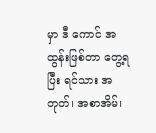မှာ ဒီ ကောင် အထွန်းဖြစ်တာ တွေ့ရပြီး ရင်သား အတုတ်၊ အစာအိမ်၊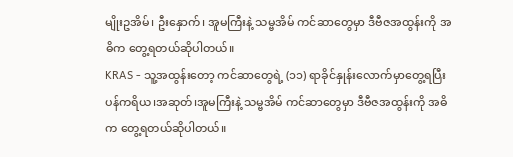မျိုးဥအိမ်၊ ဦးနှောက်၊ အူမကြီးနဲ့ သမ္ဗအိမ် ကင်ဆာတွေမှာ ဒီဗီဇအထွန်းကို အဓိက တွေ့ရတယ်ဆိုပါတယ်။
KRAS - သူ့အထွန်းတော့ ကင်ဆာတွေရဲ့ (၁၁) ရာခိုင်နှုန်းလောက်မှာတွေ့ရပြီး ပန်ကရိယ၊အဆုတ်၊အူမကြီးနဲ့ သမ္ဗအိမ် ကင်ဆာတွေမှာ ဒီဗီဇအထွန်းကို အဓိက တွေ့ရတယ်ဆိုပါတယ်။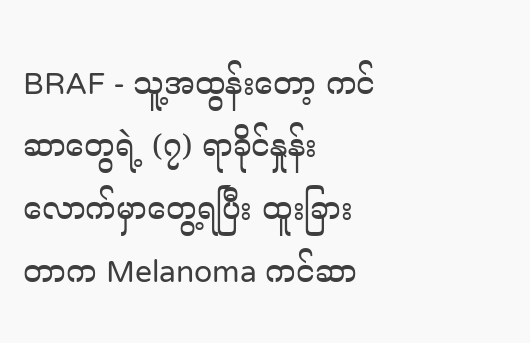BRAF - သူ့အထွန်းတော့ ကင်ဆာတွေရဲ့ (၇) ရာခိုင်နှုန်းလောက်မှာတွေ့ရပြီး ထူးခြားတာက Melanoma ကင်ဆာ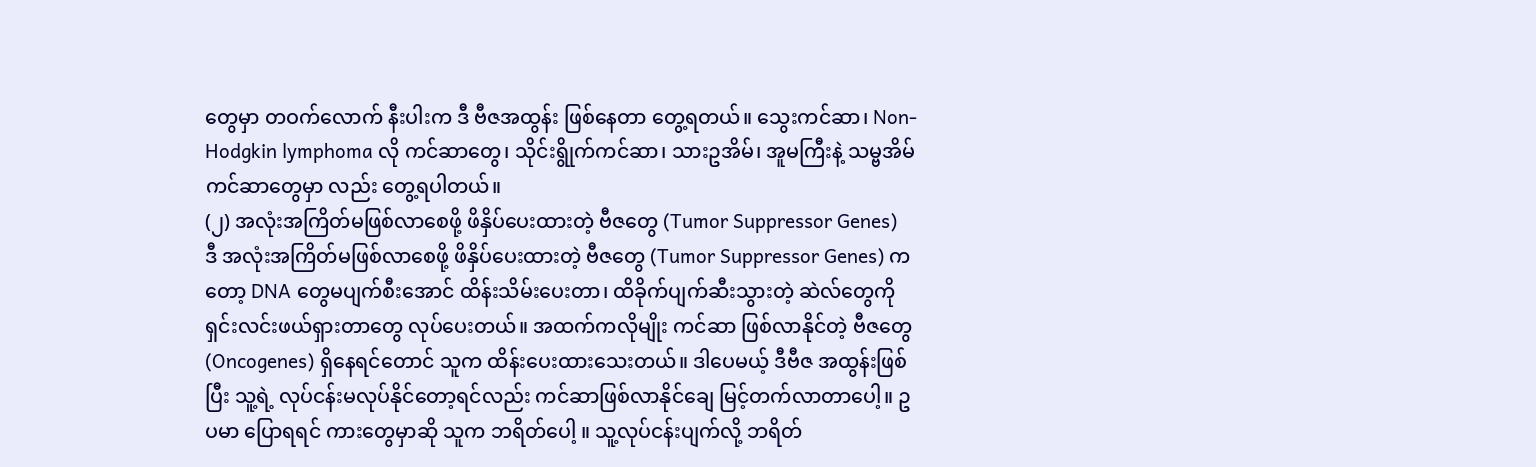တွေမှာ တဝက်လောက် နီးပါးက ဒီ ဗီဇအထွန်း ဖြစ်နေတာ တွေ့ရတယ်။ သွေးကင်ဆာ၊ Non-Hodgkin lymphoma လို ကင်ဆာတွေ၊ သိုင်းရွိုက်ကင်ဆာ၊ သားဥအိမ်၊ အူမကြီးနဲ့ သမ္ဗအိမ် ကင်ဆာတွေမှာ လည်း တွေ့ရပါတယ်။
(၂) အလုံးအကြိတ်မဖြစ်လာစေဖို့ ဖိနှိပ်ပေးထားတဲ့ ဗီဇတွေ (Tumor Suppressor Genes)
ဒီ အလုံးအကြိတ်မဖြစ်လာစေဖို့ ဖိနှိပ်ပေးထားတဲ့ ဗီဇတွေ (Tumor Suppressor Genes) ကတော့ DNA တွေမပျက်စီးအောင် ထိန်းသိမ်းပေးတာ၊ ထိခိုက်ပျက်ဆီးသွားတဲ့ ဆဲလ်တွေကို ရှင်းလင်းဖယ်ရှားတာတွေ လုပ်ပေးတယ်။ အထက်ကလိုမျိုး ကင်ဆာ ဖြစ်လာနိုင်တဲ့ ဗီဇတွေ (Oncogenes) ရှိနေရင်တောင် သူက ထိန်းပေးထားသေးတယ်။ ဒါပေမယ့် ဒီဗီဇ အထွန်းဖြစ်ပြီး သူ့ရဲ့ လုပ်ငန်းမလုပ်နိုင်တော့ရင်လည်း ကင်ဆာဖြစ်လာနိုင်ချေ မြင့်တက်လာတာပေါ့။ ဥပမာ ပြောရရင် ကားတွေမှာဆို သူက ဘရိတ်ပေါ့ ။ သူ့လုပ်ငန်းပျက်လို့ ဘရိတ်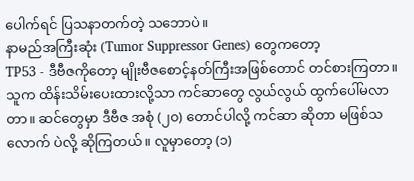ပေါက်ရင် ပြသနာတက်တဲ့ သဘောပဲ။
နာမည်အကြီးဆုံး (Tumor Suppressor Genes) တွေကတော့
TP53 - ဒီဗီဇကိုတော့ မျိုးဗီဇစောင့်နတ်ကြီးအဖြစ်တောင် တင်စားကြတာ။ သူက ထိန်းသိမ်းပေးထားလို့သာ ကင်ဆာတွေ လွယ်လွယ် ထွက်ပေါ်မလာတာ။ ဆင်တွေမှာ ဒီဗီဇ အစုံ (၂၀) တောင်ပါလို့ ကင်ဆာ ဆိုတာ မဖြစ်သလောက် ပဲလို့ ဆိုကြတယ်။ လူမှာတော့ (၁)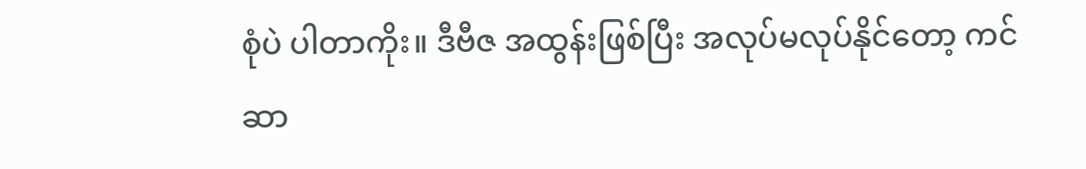စုံပဲ ပါတာကိုး။ ဒီဗီဇ အထွန်းဖြစ်ပြီး အလုပ်မလုပ်နိုင်တော့ ကင်ဆာ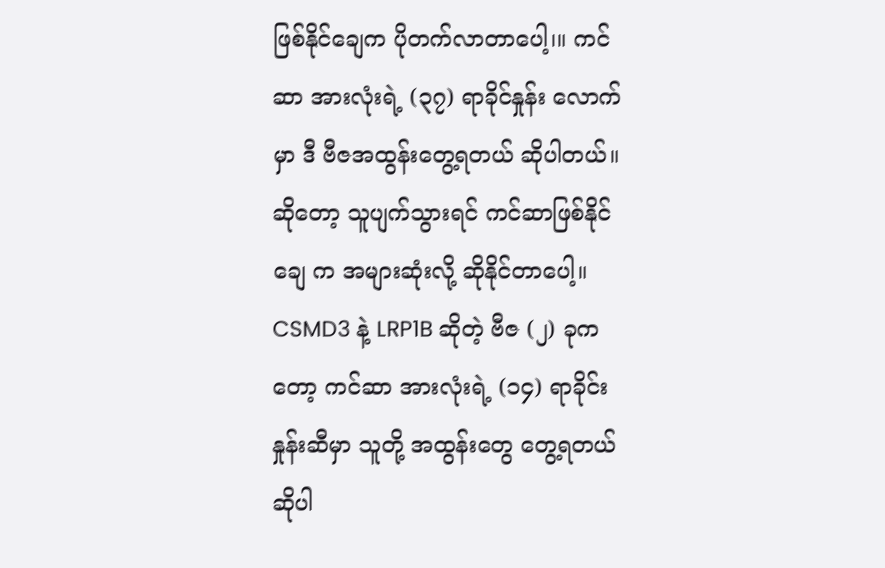ဖြစ်နိုင်ချေက ပိုတက်လာတာပေါ့၊။ ကင်ဆာ အားလုံးရဲ့ (၃၇) ရာခိုင်နှုန်း လောက်မှာ ဒီ ဗီဇအထွန်းတွေ့ရတယ် ဆိုပါတယ်။ ဆိုတော့ သူပျက်သွားရင် ကင်ဆာဖြစ်နိုင်ချေ က အများဆုံးလို့ ဆိုနိုင်တာပေါ့။
CSMD3 နဲ့ LRP1B ဆိုတဲ့ ဗီဇ (၂) ခုကတော့ ကင်ဆာ အားလုံးရဲ့ (၁၄) ရာခိုင်းနှုန်းဆီမှာ သူတို့ အထွန်းတွေ တွေ့ရတယ်ဆိုပါ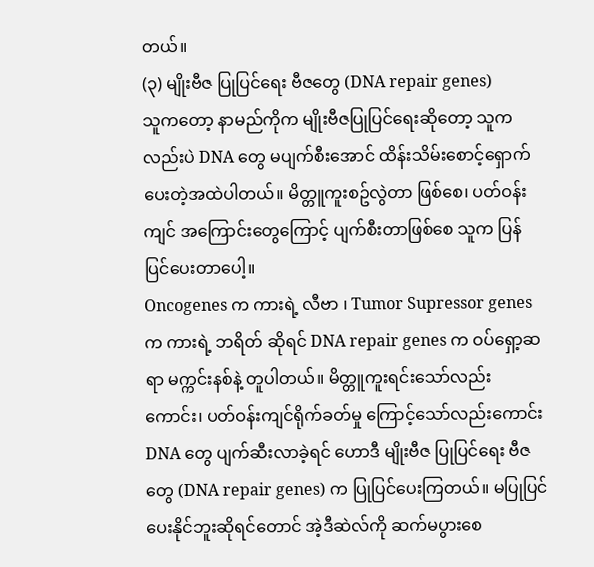တယ်။
(၃) မျိုးဗီဇ ပြုပြင်ရေး ဗီဇတွေ (DNA repair genes)
သူကတော့ နာမည်ကိုက မျိုးဗီဇပြုပြင်ရေးဆိုတော့ သူကလည်းပဲ DNA တွေ မပျက်စီးအောင် ထိန်းသိမ်းစောင့်ရှောက်ပေးတဲ့အထဲပါတယ်။ မိတ္တူကူးစဥ်လွဲတာ ဖြစ်စေ၊ ပတ်ဝန်းကျင် အကြောင်းတွေကြောင့် ပျက်စီးတာဖြစ်စေ သူက ပြန်ပြင်ပေးတာပေါ့။
Oncogenes က ကားရဲ့ လီဗာ ၊ Tumor Supressor genes က ကားရဲ့ ဘရိတ် ဆိုရင် DNA repair genes က ဝပ်ရှော့ဆရာ မက္ကင်းနစ်နဲ့ တူပါတယ်။ မိတ္တူကူးရင်းသော်လည်းကောင်း၊ ပတ်ဝန်းကျင်ရိုက်ခတ်မှု ကြောင့်သော်လည်းကောင်း DNA တွေ ပျက်ဆီးလာခဲ့ရင် ဟောဒီ မျိုးဗီဇ ပြုပြင်ရေး ဗီဇတွေ (DNA repair genes) က ပြုပြင်ပေးကြတယ်။ မပြုပြင်ပေးနိုင်ဘူးဆိုရင်တောင် အဲ့ဒီဆဲလ်ကို ဆက်မပွားစေ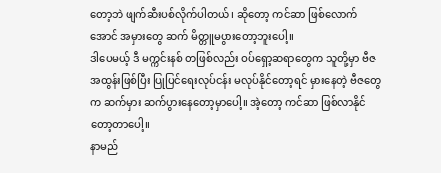တော့ဘဲ ဖျက်ဆီးပစ်လိုက်ပါတယ်၊ ဆိုတော့ ကင်ဆာ ဖြစ်လောက်အောင် အမှားတွေ ဆက် မိတ္တူမပွားတော့ဘူးပေါ့။
ဒါပေမယ့် ဒီ မက္ကင်းနစ် တဖြစ်လည်း ဝပ်ရှော့ဆရာတွေက သူတို့မှာ ဗီဇအထွန်းဖြစ်ပြီး ပြုပြင်ရေးလုပ်ငန်း မလုပ်နိုင်တော့ရင် မှားနေတဲ့ ဗီဇတွေက ဆက်မှား ဆက်ပွားနေတော့မှာပေါ့။ အဲ့တော့ ကင်ဆာ ဖြစ်လာနိုင်တော့တာပေါ့။
နာမည်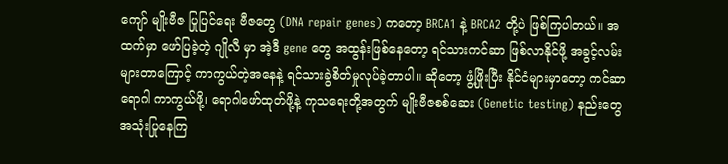ကျော် မျိုးဗီဇ ပြုပြင်ရေး ဗီဇတွေ (DNA repair genes) ကတော့ BRCA1 နဲ့ BRCA2 တို့ပဲ ဖြစ်ကြပါတယ်။ အထက်မှာ ဖော်ပြခဲ့တဲ့ ဂျိုလီ မှာ အဲ့ဒီ gene တွေ အထွန်းဖြစ်နေတော့ ရင်သားကင်ဆာ ဖြစ်လာနိုင်ဖို့ အခွင့်လမ်းများတာကြောင့် ကာကွယ်တဲ့အနေနဲ့ ရင်သားခွဲစိတ်မှုလုပ်ခဲ့တာပါ။ ဆိုတော့ ဖွံ့ဖြိုးပြီး နိုင်ငံများမှာတော့ ကင်ဆာရောဂါ ကာကွယ်ဖို့၊ ရောဂါဖော်ထုတ်ဖို့နဲ့ ကုသရေးတို့အတွက် မျိုးဗီဇစစ်ဆေး (Genetic testing) နည်းတွေ အသုံးပြုနေကြ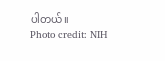ပါတယ်။
Photo credit: NIH